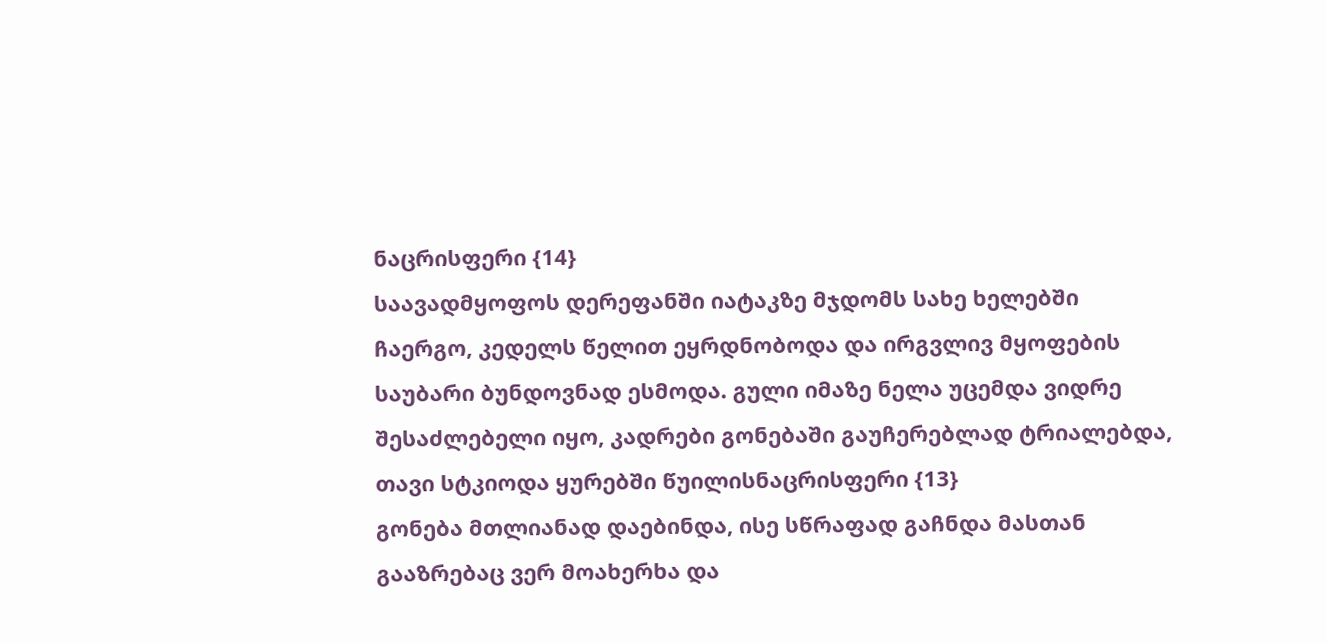ნაცრისფერი {14}
საავადმყოფოს დერეფანში იატაკზე მჯდომს სახე ხელებში ჩაერგო, კედელს წელით ეყრდნობოდა და ირგვლივ მყოფების საუბარი ბუნდოვნად ესმოდა. გული იმაზე ნელა უცემდა ვიდრე შესაძლებელი იყო, კადრები გონებაში გაუჩერებლად ტრიალებდა, თავი სტკიოდა ყურებში წუილისნაცრისფერი {13}
გონება მთლიანად დაებინდა, ისე სწრაფად გაჩნდა მასთან გააზრებაც ვერ მოახერხა და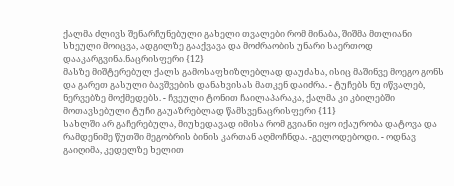ქალმა ძლივს შენარჩუნებული გახელი თვალები რომ მინაბა, შიშმა მთლიანი სხეული მოიცვა, ადგილზე გააქვავა და მოძრაობის უნარი საერთოდ დააკარგვინა.ნაცრისფერი {12}
მასზე მიშტერებულ ქალს გამოსაფხიზლებლად დაუძახა, ისიც მაშინვე მოეგო გონს და გარეთ გასული ბავშვების დანახვისას მათკენ დაიძრა. - ტუჩებს ნუ იწვალებ, ნერვებზე მოქმედებს. - ჩვეული ტონით ჩაილაპარაკა, ქალმა კი კბილებში მოთავსებული ტუჩი გაუაზრებლად წამსვენაცრისფერი {11}
სახლში არ გაჩერებულა, მიუხედავად იმისა რომ გვიანი იყო იქაურობა დატოვა და რამდენიმე წუთში მეგობრის ბინის კართან აღმოჩნდა. -გელოდებოდი. - ოდნავ გაიღიმა, კედელზე ხელით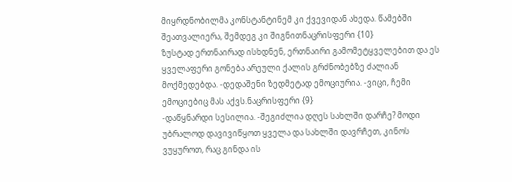მიყრდნობილმა კონსტანტინემ კი ქვევიდან ახედა. წამებში შეათვალიერა, შემდეგ კი შიგნითნაცრისფერი {10}
ზუსტად ერთნაირად ისხდნენ, ერთნაირი გამომეტყველებით და ეს ყველაფერი გონება არეული ქალის გრძნობებზე ძალიან მოქმედებდა. -დედაშენი ზედმეტად ემოციურია. -ვიცი, ჩემი ემოციებიც მას აქვს.ნაცრისფერი {9}
-დაწყნარდი სესილია. -შეგიძლია დღეს სახლში დარჩე? მოდი უბრალოდ დავივიწყოთ ყველა და სახლში დავრჩეთ, კინოს ვუყუროთ, რაც გინდა ის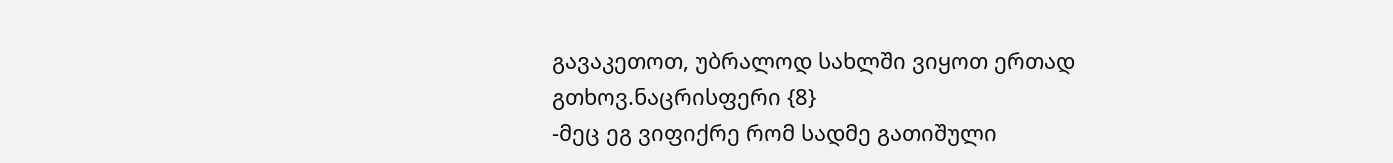გავაკეთოთ, უბრალოდ სახლში ვიყოთ ერთად გთხოვ.ნაცრისფერი {8}
-მეც ეგ ვიფიქრე რომ სადმე გათიშული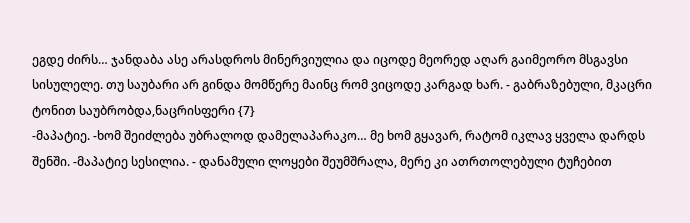ეგდე ძირს… ჯანდაბა ასე არასდროს მინერვიულია და იცოდე მეორედ აღარ გაიმეორო მსგავსი სისულელე. თუ საუბარი არ გინდა მომწერე მაინც რომ ვიცოდე კარგად ხარ. - გაბრაზებული, მკაცრი ტონით საუბრობდა,ნაცრისფერი {7}
-მაპატიე. -ხომ შეიძლება უბრალოდ დამელაპარაკო… მე ხომ გყავარ, რატომ იკლავ ყველა დარდს შენში. -მაპატიე სესილია. - დანამული ლოყები შეუმშრალა, მერე კი ათრთოლებული ტუჩებით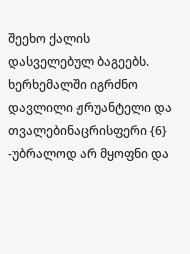შეეხო ქალის დასველებულ ბაგეებს. ხერხემალში იგრძნო დავლილი ჟრუანტელი და თვალებინაცრისფერი {6}
-უბრალოდ არ მყოფნი და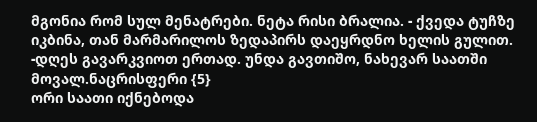მგონია რომ სულ მენატრები. ნეტა რისი ბრალია. - ქვედა ტუჩზე იკბინა, თან მარმარილოს ზედაპირს დაეყრდნო ხელის გულით. -დღეს გავარკვიოთ ერთად. უნდა გავთიშო, ნახევარ საათში მოვალ.ნაცრისფერი {5}
ორი საათი იქნებოდა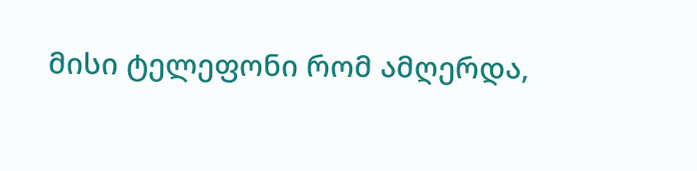მისი ტელეფონი რომ ამღერდა,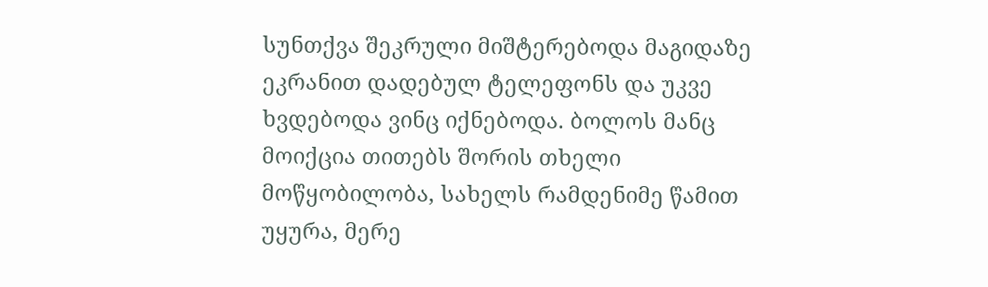სუნთქვა შეკრული მიშტერებოდა მაგიდაზე ეკრანით დადებულ ტელეფონს და უკვე ხვდებოდა ვინც იქნებოდა. ბოლოს მანც მოიქცია თითებს შორის თხელი მოწყობილობა, სახელს რამდენიმე წამით უყურა, მერე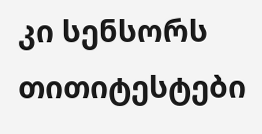კი სენსორს თითიტესტები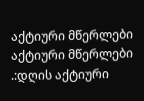აქტიური მწერლები
აქტიური მწერლები
.:დღის აქტიური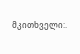მკითხველი:.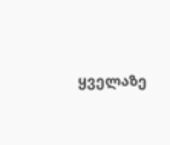ყველაზე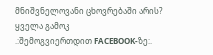მნიშვნელოვანი ცხოვრებაში არის?
ყველა გამოკ
.:შემოგვიერთდით FACEBOOK-ზე:.